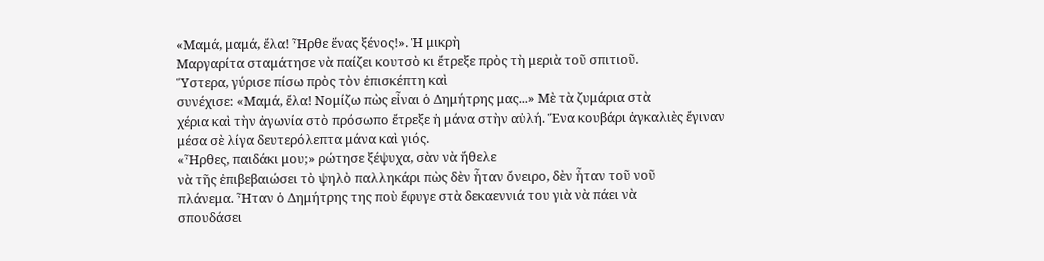«Μαμά, μαμά, ἔλα! Ἦρθε ἕνας ξένος!». Ἡ μικρὴ
Μαργαρίτα σταμάτησε νὰ παίζει κουτσὸ κι ἔτρεξε πρὸς τὴ μεριὰ τοῦ σπιτιοῦ.
Ὕστερα, γύρισε πίσω πρὸς τὸν ἐπισκέπτη καὶ
συνέχισε: «Μαμά, ἔλα! Νομίζω πὼς εἶναι ὁ Δημήτρης μας...» Μὲ τὰ ζυμάρια στὰ
χέρια καὶ τὴν ἀγωνία στὸ πρόσωπο ἔτρεξε ἡ μάνα στὴν αὐλή. Ἕνα κουβάρι ἀγκαλιὲς ἔγιναν
μέσα σὲ λίγα δευτερόλεπτα μάνα καὶ γιός.
«Ἦρθες, παιδάκι μου;» ρώτησε ξέψυχα, σὰν νὰ ἤθελε
νὰ τῆς ἐπιβεβαιώσει τὸ ψηλὸ παλληκάρι πὼς δὲν ἦταν ὄνειρο, δὲν ἦταν τοῦ νοῦ
πλάνεμα. Ἦταν ὁ Δημήτρης της ποὺ ἔφυγε στὰ δεκαεννιά του γιὰ νὰ πάει νὰ
σπουδάσει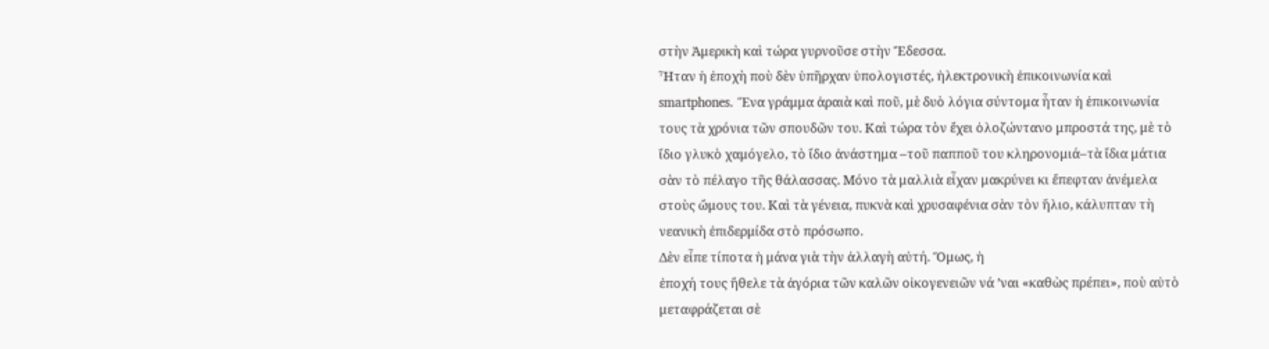στὴν Ἀμερικὴ καὶ τώρα γυρνοῦσε στὴν Ἔδεσσα.
Ἦταν ἡ ἐποχὴ ποὺ δὲν ὑπῆρχαν ὑπολογιστές, ἠλεκτρονικὴ ἐπικοινωνία καὶ smartphones. Ἕνα γράμμα ἀραιὰ καὶ ποῦ, μὲ δυὸ λόγια σύντομα ἦταν ἡ ἐπικοινωνία τους τὰ χρόνια τῶν σπουδῶν του. Καὶ τώρα τὸν ἔχει ὁλοζώντανο μπροστά της, μὲ τὸ ἴδιο γλυκὸ χαμόγελο, τὸ ἴδιο ἀνάστημα –τοῦ παπποῦ του κληρονομιά–τὰ ἴδια μάτια σὰν τὸ πέλαγο τῆς θάλασσας. Μόνο τὰ μαλλιὰ εἶχαν μακρύνει κι ἔπεφταν ἀνέμελα στοὺς ὤμους του. Καὶ τὰ γένεια, πυκνὰ καὶ χρυσαφένια σὰν τὸν ἥλιο, κάλυπταν τὴ νεανικὴ ἐπιδερμίδα στὸ πρόσωπο.
Δὲν εἶπε τίποτα ἡ μάνα γιὰ τὴν ἀλλαγὴ αὐτή. Ὅμως, ἡ
ἐποχή τους ἤθελε τὰ ἀγόρια τῶν καλῶν οἰκογενειῶν νά ’ναι «καθὼς πρέπει», ποὺ αὐτὸ
μεταφράζεται σὲ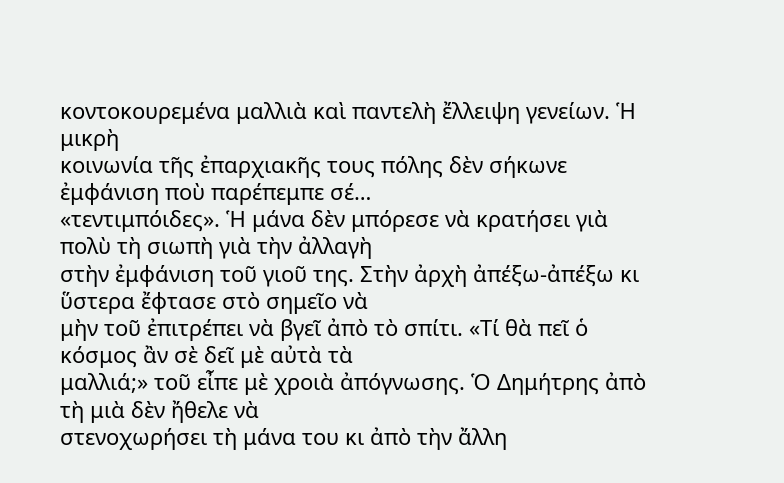κοντοκουρεμένα μαλλιὰ καὶ παντελὴ ἔλλειψη γενείων. Ἡ μικρὴ
κοινωνία τῆς ἐπαρχιακῆς τους πόλης δὲν σήκωνε ἐμφάνιση ποὺ παρέπεμπε σέ…
«τεντιμπόιδες». Ἡ μάνα δὲν μπόρεσε νὰ κρατήσει γιὰ πολὺ τὴ σιωπὴ γιὰ τὴν ἀλλαγὴ
στὴν ἐμφάνιση τοῦ γιοῦ της. Στὴν ἀρχὴ ἀπέξω-ἀπέξω κι ὕστερα ἔφτασε στὸ σημεῖο νὰ
μὴν τοῦ ἐπιτρέπει νὰ βγεῖ ἀπὸ τὸ σπίτι. «Τί θὰ πεῖ ὁ κόσμος ἂν σὲ δεῖ μὲ αὐτὰ τὰ
μαλλιά;» τοῦ εἶπε μὲ χροιὰ ἀπόγνωσης. Ὁ Δημήτρης ἀπὸ τὴ μιὰ δὲν ἤθελε νὰ
στενοχωρήσει τὴ μάνα του κι ἀπὸ τὴν ἄλλη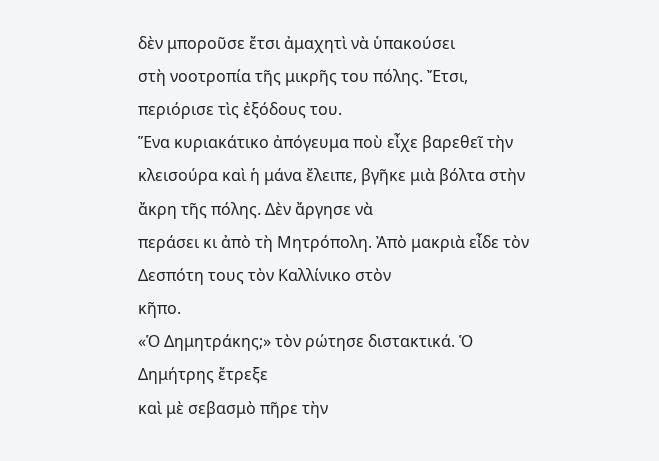δὲν μποροῦσε ἔτσι ἀμαχητὶ νὰ ὑπακούσει
στὴ νοοτροπία τῆς μικρῆς του πόλης. Ἔτσι, περιόρισε τὶς ἐξόδους του.
Ἕνα κυριακάτικο ἀπόγευμα ποὺ εἶχε βαρεθεῖ τὴν
κλεισούρα καὶ ἡ μάνα ἔλειπε, βγῆκε μιὰ βόλτα στὴν ἄκρη τῆς πόλης. Δὲν ἄργησε νὰ
περάσει κι ἀπὸ τὴ Μητρόπολη. Ἀπὸ μακριὰ εἶδε τὸν Δεσπότη τους τὸν Καλλίνικο στὸν
κῆπο.
«Ὁ Δημητράκης;» τὸν ρώτησε διστακτικά. Ὁ Δημήτρης ἔτρεξε
καὶ μὲ σεβασμὸ πῆρε τὴν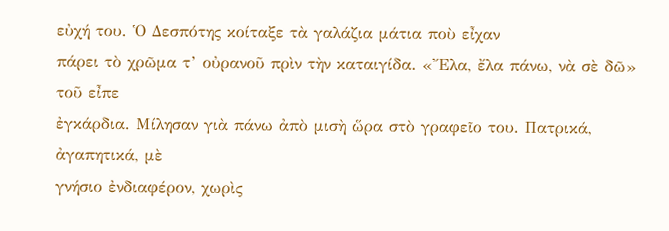εὐχή του. Ὁ Δεσπότης κοίταξε τὰ γαλάζια μάτια ποὺ εἶχαν
πάρει τὸ χρῶμα τ’ οὐρανοῦ πρὶν τὴν καταιγίδα. «Ἔλα, ἔλα πάνω, νὰ σὲ δῶ» τοῦ εἶπε
ἐγκάρδια. Μίλησαν γιὰ πάνω ἀπὸ μισὴ ὥρα στὸ γραφεῖο του. Πατρικά, ἀγαπητικά, μὲ
γνήσιο ἐνδιαφέρον, χωρὶς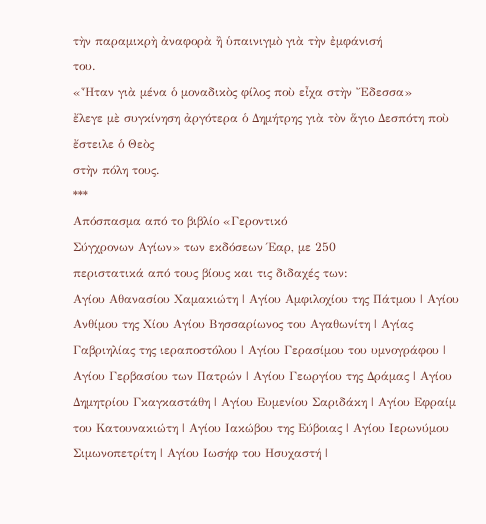τὴν παραμικρὴ ἀναφορὰ ἢ ὑπαινιγμὸ γιὰ τὴν ἐμφάνισή
του.
«Ἦταν γιὰ μένα ὁ μοναδικὸς φίλος ποὺ εἶχα στὴν Ἔδεσσα»
ἔλεγε μὲ συγκίνηση ἀργότερα ὁ Δημήτρης γιὰ τὸν ἅγιο Δεσπότη ποὺ ἔστειλε ὁ Θεὸς
στὴν πόλη τους.
***
Απόσπασμα από το βιβλίο «Γεροντικό
Σύγχρονων Αγίων» των εκδόσεων Έαρ, με 250
περιστατικά από τους βίους και τις διδαχές των:
Αγίου Αθανασίου Χαμακιώτη | Αγίου Αμφιλοχίου της Πάτμου | Αγίου Ανθίμου της Χίου Αγίου Βησσαρίωνος του Αγαθωνίτη | Αγίας Γαβριηλίας της ιεραποστόλου | Αγίου Γερασίμου του υμνογράφου | Αγίου Γερβασίου των Πατρών | Αγίου Γεωργίου της Δράμας | Αγίου Δημητρίου Γκαγκαστάθη | Αγίου Ευμενίου Σαριδάκη | Αγίου Εφραίμ του Κατουνακιώτη | Αγίου Ιακώβου της Εύβοιας | Αγίου Ιερωνύμου Σιμωνοπετρίτη | Αγίου Ιωσήφ του Ησυχαστή |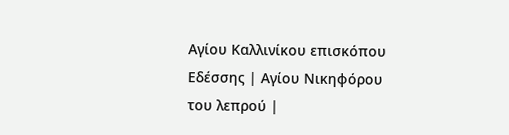Αγίου Καλλινίκου επισκόπου Εδέσσης | Αγίου Νικηφόρου του λεπρού |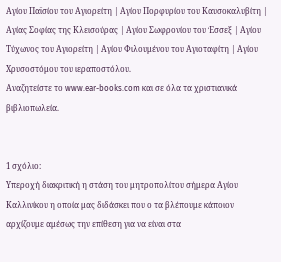Αγίου Παϊσίου του Αγιορείτη | Αγίου Πορφυρίου του Καυσοκαλυβίτη | Αγίας Σοφίας της Κλεισούρας | Αγίου Σωφρονίου του Έσσεξ | Αγίου Τύχωνος του Αγιορείτη | Αγίου Φιλουμένου του Αγιοταφίτη | Αγίου Χρυσοστόμου του ιεραποστόλου.
Αναζητείστε το www.ear-books.com και σε όλα τα χριστιανικά βιβλιοπωλεία.


1 σχόλιο:
Υπεροχή διακριτική η στάση του μητροπολίτου σήμερα Αγίου Καλλινίκου η οποία μας διδάσκει που ο τα βλέπουμε κάποιον αρχίζουμε αμέσως την επίθεση για να είναι στα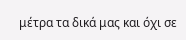μέτρα τα δικά μας και όχι σε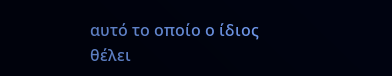αυτό το οποίο ο ίδιος θέλει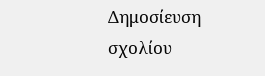Δημοσίευση σχολίου